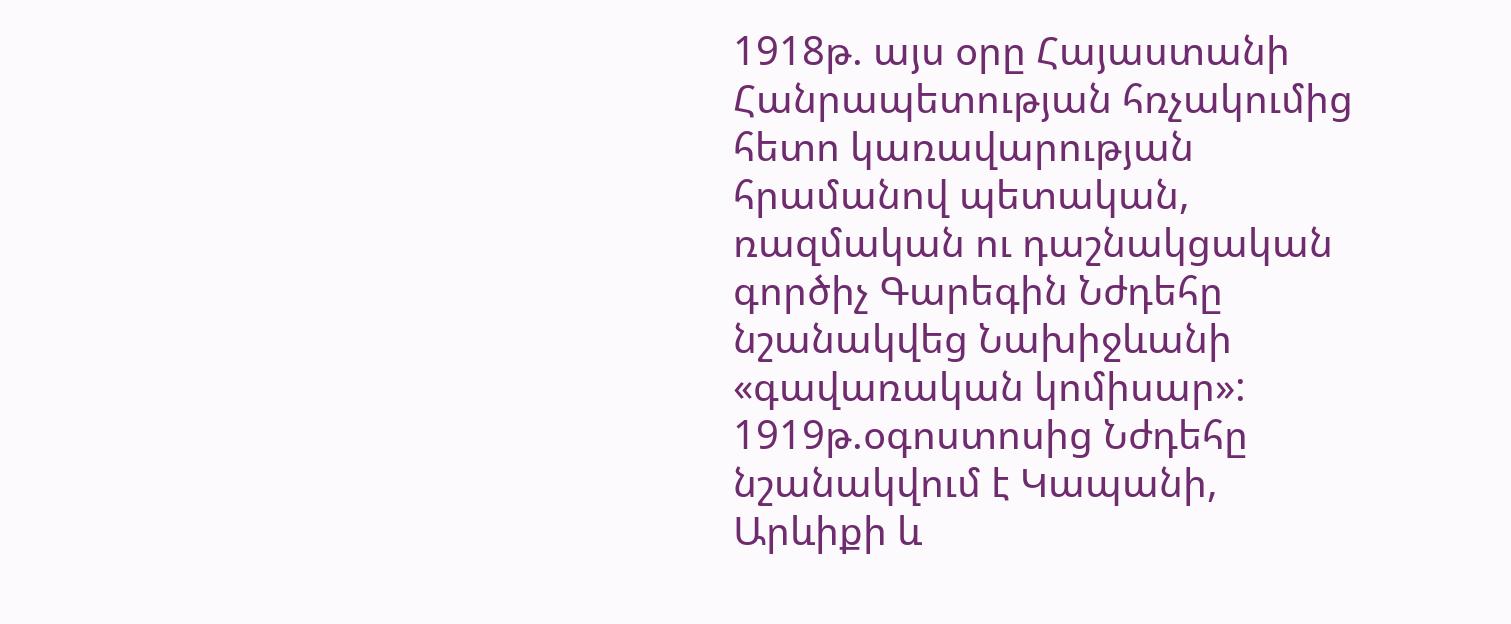1918թ. այս օրը Հայաստանի Հանրապետության հռչակումից հետո կառավարության հրամանով պետական, ռազմական ու դաշնակցական գործիչ Գարեգին Նժդեհը նշանակվեց Նախիջևանի «գավառական կոմիսար»:
1919թ.օգոստոսից Նժդեհը նշանակվում է Կապանի, Արևիքի և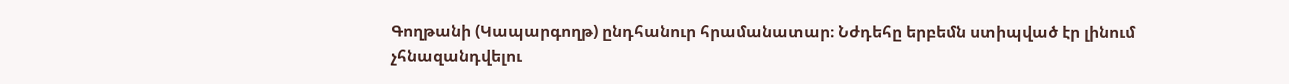Գողթանի (Կապարգողթ) ընդհանուր հրամանատար։ Նժդեհը երբեմն ստիպված էր լինում չհնազանդվելու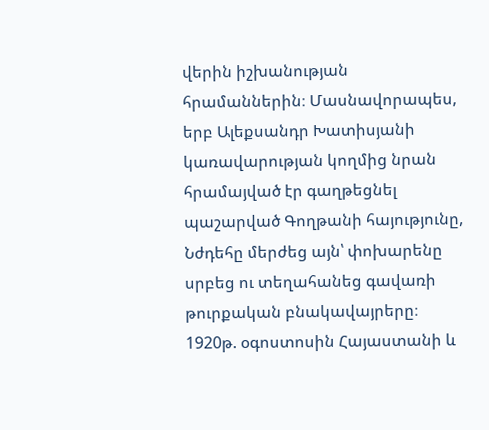վերին իշխանության հրամաններին։ Մասնավորապես, երբ Ալեքսանդր Խատիսյանի կառավարության կողմից նրան հրամայված էր գաղթեցնել պաշարված Գողթանի հայությունը, Նժդեհը մերժեց այն՝ փոխարենը սրբեց ու տեղահանեց գավառի թուրքական բնակավայրերը։
1920թ. օգոստոսին Հայաստանի և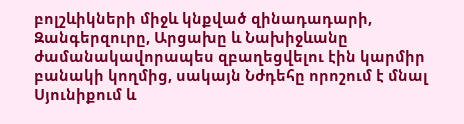բոլշևիկների միջև կնքված զինադադարի, Զանգերզուրը, Արցախը և Նախիջևանը ժամանակավորապես զբաղեցվելու էին կարմիր բանակի կողմից, սակայն Նժդեհը որոշում է մնալ Սյունիքում և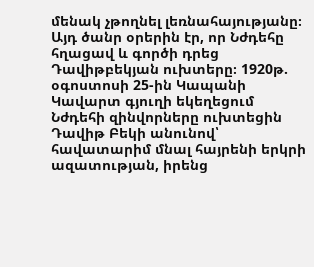մենակ չթողնել լեռնահայությանը։ Այդ ծանր օրերին էր, որ Նժդեհը հղացավ և գործի դրեց Դավիթբեկյան ուխտերը։ 1920թ. օգոստոսի 25-ին Կապանի Կավարտ գյուղի եկեղեցում Նժդեհի զինվորները ուխտեցին Դավիթ Բեկի անունով՝ հավատարիմ մնալ հայրենի երկրի ազատության, իրենց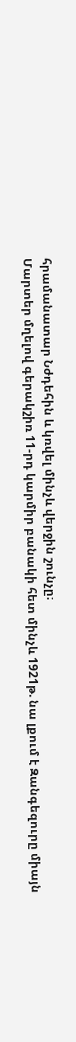հրամանատար Նժդեհին և կռվել մինչև վերջին շունչը։
Մարտեր մղելով գերակշիռ 11-րդ կարմիր բանակի հետ մինչև 1921թ. նա լքում է Զանգեզուրը միայն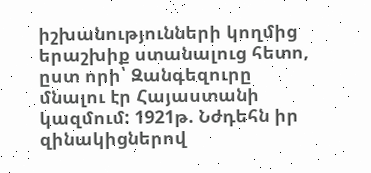իշխանությունների կողմից երաշխիք ստանալուց հետո, ըստ որի՝ Զանգեզուրը մնալու էր Հայաստանի կազմում: 1921թ. Նժդեհն իր զինակիցներով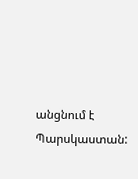անցնում է Պարսկաստան: